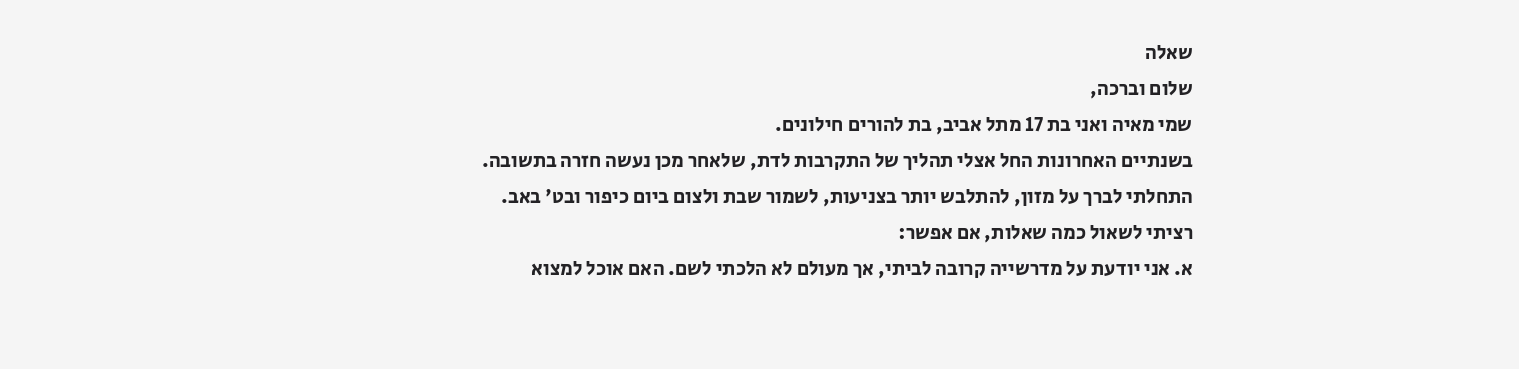שאלה
שלום וברכה,
שמי מאיה ואני בת 17 מתל אביב, בת להורים חילונים.
בשנתיים האחרונות החל אצלי תהליך של התקרבות לדת, שלאחר מכן נעשה חזרה בתשובה.
התחלתי לברך על מזון, להתלבש יותר בצניעות, לשמור שבת ולצום ביום כיפור ובט' באב.
רציתי לשאול כמה שאלות, אם אפשר:
א. אני יודעת על מדרשייה קרובה לביתי, אך מעולם לא הלכתי לשם. האם אוכל למצוא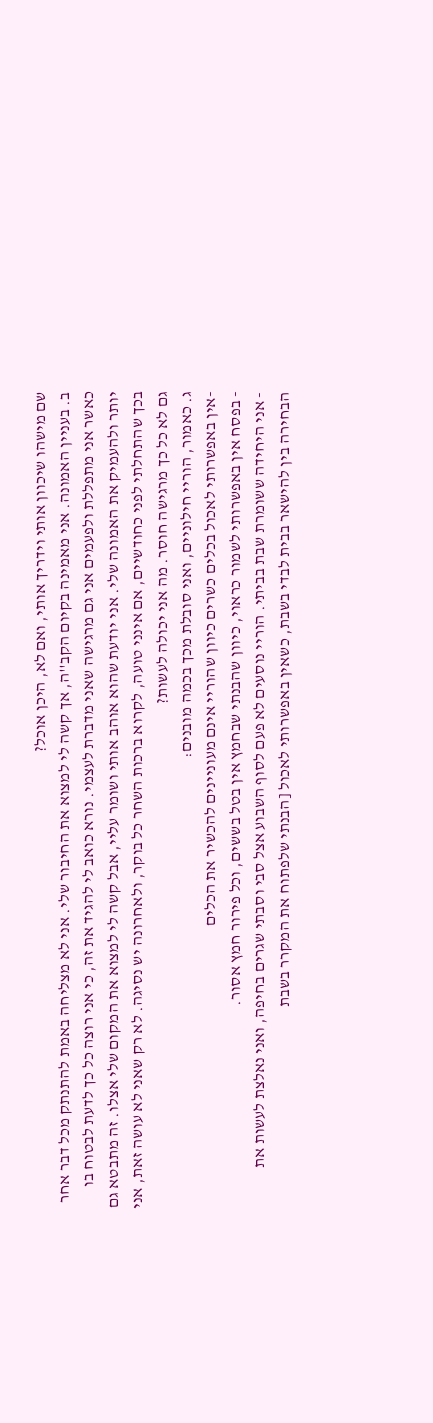שם מישהו שיכוון אותי וידריך אותי, ואם לא, היכן אוכל?
ב. בעניין האמונה. אני מאמינה בקיום הקב''ה, אך קשה לי למצוא את החיבור שלי. אני לא מצליחה באמת להתנתק מכל דבר אחר כאשר אני מתפללת ולפעמים אני גם מרגישה שאני מדברת לעצמי. נורא כואב לי להגיד את זה, כי אני רוצה כל כך לדעת לבטוח בו יותר ולהעמיק את האמונה שלי. אני יודעת שהוא אוהב אותי ושומר עליי, אבל קשה לי למצוא את המקום שלי אצלו. זה מתבטא גם בכך שהתחלתי לפני כחודשיים, אם אינני טועה, לקרוא ברכות השחר כל בוקר, ולאחרונה יש נסיגה. לא רק שאני לא עושה זאת, אני גם לא כל כך מרגישה חוסר. מה אני יכולה לעשות?
ג. כאמור, הוריי חילוניים, ואני סובלת מכך בכמה מובנים:
-אין באפשרותי לאכול בכלים כשרים כיוון שהוריי אינם מעוניינים להכשיר את הכלים
- בפסח אין באפשרותי לשמור כראוי, כיוון שהבנתי שבחמץ אין בטל בששים, וכל פירור חמץ אסור.
- אני היחידה ששומרת שבת בביתי. הוריי נוסעים לא פעם לסוף השבוע אצל סבי וסבתי שגרים בחיפה, ואני נאלצת לעשות את הבחירה בין להישאר בבית לבדי בשבת, כשאין באפשרותי לאכול [הבנתי שלפתוח את המקרר בשבת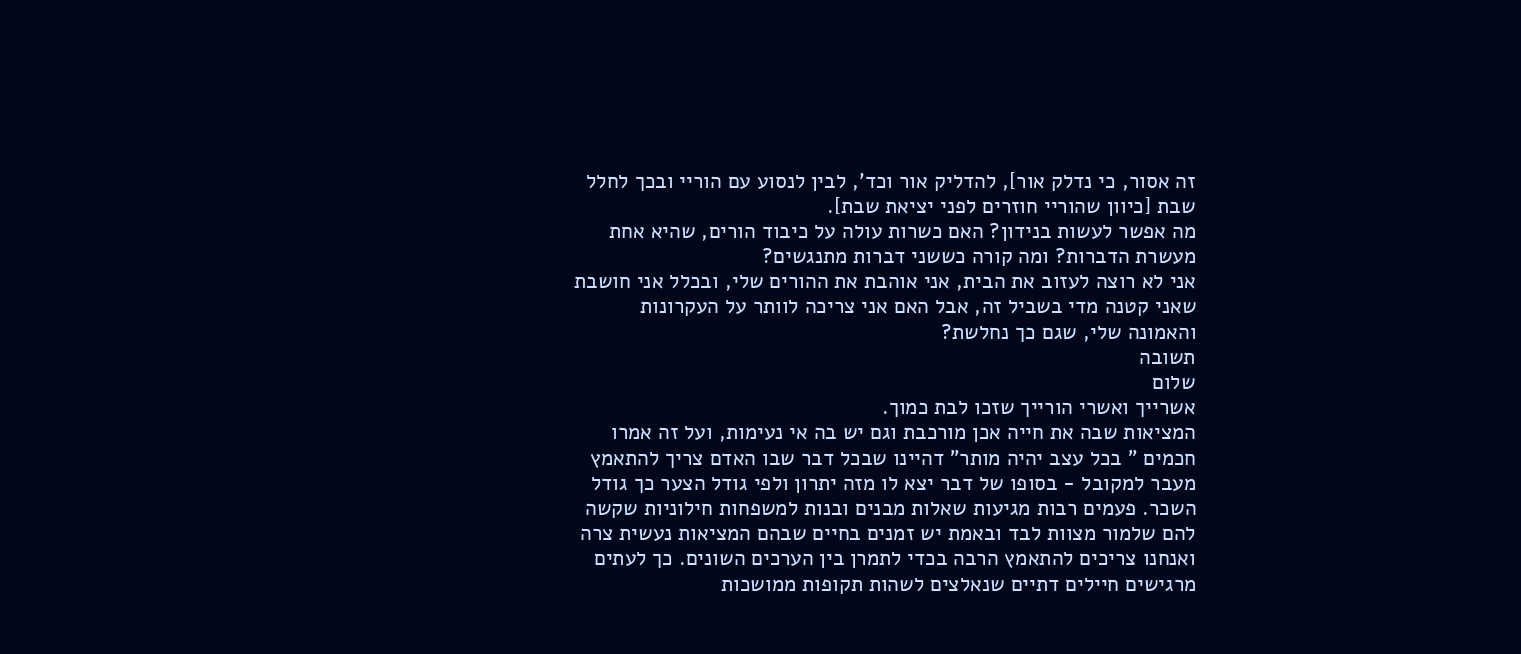זה אסור, כי נדלק אור], להדליק אור וכד', לבין לנסוע עם הוריי ובכך לחלל שבת [כיוון שהוריי חוזרים לפני יציאת שבת].
מה אפשר לעשות בנידון? האם כשרות עולה על כיבוד הורים, שהיא אחת מעשרת הדברות? ומה קורה כששני דברות מתנגשים?
אני לא רוצה לעזוב את הבית, אני אוהבת את ההורים שלי, ובכלל אני חושבת שאני קטנה מדי בשביל זה, אבל האם אני צריכה לוותר על העקרונות והאמונה שלי, שגם כך נחלשת?
תשובה
שלום
אשרייך ואשרי הורייך שזכו לבת כמוך.
המציאות שבה את חייה אכן מורכבת וגם יש בה אי נעימות, ועל זה אמרו חכמים " בכל עצב יהיה מותר" דהיינו שבכל דבר שבו האדם צריך להתאמץ מעבר למקובל - בסופו של דבר יצא לו מזה יתרון ולפי גודל הצער כך גודל השכר. פעמים רבות מגיעות שאלות מבנים ובנות למשפחות חילוניות שקשה להם שלמור מצוות לבד ובאמת יש זמנים בחיים שבהם המציאות נעשית צרה ואנחנו צריכים להתאמץ הרבה בכדי לתמרן בין הערכים השונים. כך לעתים מרגישים חיילים דתיים שנאלצים לשהות תקופות ממושכות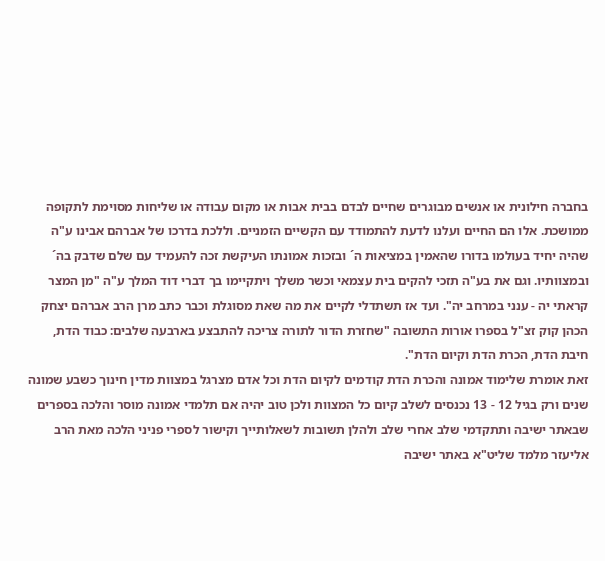בחברה חילונית או אנשים מבוגרים שחיים לבדם בבית אבות או מקום עבודה או שליחות מסוימת לתקופה ממושכת. אלו הם החיים ועלנו לדעת להתמודד עם הקשיים הזמניים. וללכת בדרכו של אברהם אבינו ע"ה שהיה יחיד בעולמו בדורו שהאמין במציאות ה´ ובזכות אמונתו העיקשת זכה להעמיד עם שלם שדבק בה´ ובמצוותיו. וגם את בע"ה תזכי להקים בית עצמאי וכשר משלך ויתקיימו בך דברי דוד המלך ע"ה "מן המצר קראתי יה - ענני במרחב יה". ועד אז תשתדלי לקיים את מה שאת מסוגלת וכבר כתב מרן הרב אברהם יצחק הכהן קוק זצ"ל בספרו אורות התשובה "שחזרת הדור לתורה צריכה להתבצע בארבעה שלבים: כבוד הדת, חיבת הדת, הכרת הדת וקיום הדת".
זאת אומרת שלימוד אמונה והכרת הדת קודמים לקיום הדת וכל אדם מצרגל במצוות מדין חינוך כשבע שמונה שנים ורק בגיל 12 - 13 נכנסים לשלב קיום כל המצוות ולכן טוב יהיה אם תלמדי אמונה מוסר והלכה בספרים שבאתר ישיבה ותתקדמי שלב אחרי שלב ולהלן תשובות לשאלותייך וקישור לספרי פניני הלכה מאת הרב אליעזר מלמד שליט"א באתר ישיבה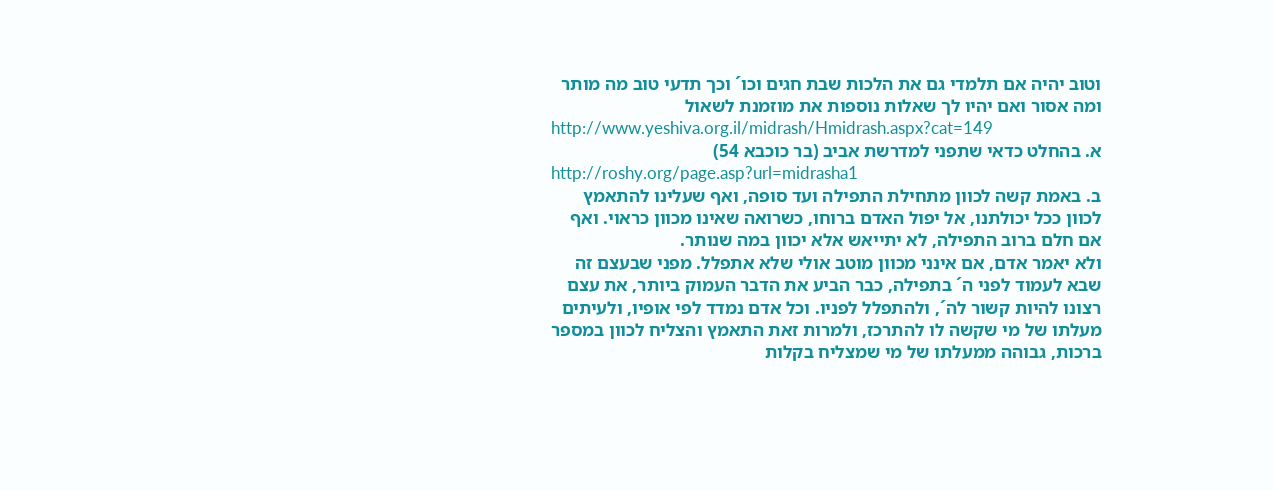וטוב יהיה אם תלמדי גם את הלכות שבת חגים וכו´ וכך תדעי טוב מה מותר ומה אסור ואם יהיו לך שאלות נוספות את מוזמנת לשאול
http://www.yeshiva.org.il/midrash/Hmidrash.aspx?cat=149
א. בהחלט כדאי שתפני למדרשת אביב (בר כוכבא 54)
http://roshy.org/page.asp?url=midrasha1
ב. באמת קשה לכוון מתחילת התפילה ועד סופה, ואף שעלינו להתאמץ לכוון ככל יכולתנו, אל יפול האדם ברוחו, כשרואה שאינו מכוון כראוי. ואף אם חלם ברוב התפילה, לא יתייאש אלא יכוון במה שנותר.
ולא יאמר אדם, אם אינני מכוון מוטב אולי שלא אתפלל. מפני שבעצם זה שבא לעמוד לפני ה´ בתפילה, כבר הביע את הדבר העמוק ביותר, את עצם רצונו להיות קשור לה´, ולהתפלל לפניו. וכל אדם נמדד לפי אופיו, ולעיתים מעלתו של מי שקשה לו להתרכז, ולמרות זאת התאמץ והצליח לכוון במספר ברכות, גבוהה ממעלתו של מי שמצליח בקלות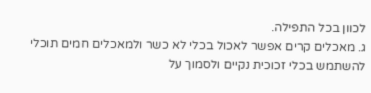לכוון בכל התפילה.
ג. מאכלים קרים אפשר לאכול בכלי לא כשר ולמאכלים חמים תוכלי להשתמש בכלי זכוכית נקיים ולסמוך על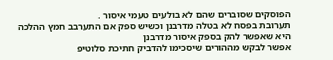הפוסקים שסוברים שהם לא בולעים טעמי איסור .
תערובת בפסח לא בטלה מדרבנן וכשיש ספק אם התערבב חמץ ההלכה היא שאפשר להק בספק איסור מדרבנן
אפשר לבקש מההורים שיסכימו להדביק חתיכת סלוטיפ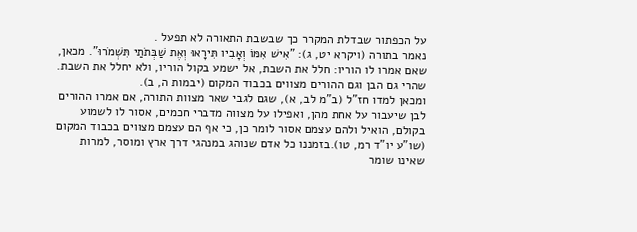על הכפתור שבדלת המקרר כך שבשבת התאורה לא תפעל .
נאמר בתורה (ויקרא יט, ג): "אִישׁ אִמּוֹ וְאָבִיו תִּירָאוּ וְאֶת שַׁבְּתֹתַי תִּשְׁמֹרוּ". מכאן, שאם אמרו לו הוריו: חלל את השבת, אל ישמע בקול הוריו, ולא יחלל את השבת. שהרי גם הבן וגם ההורים מצווים בכבוד המקום (יבמות ה, ב).
ומכאן למדו חז"ל (ב"מ לב, א), שגם לגבי שאר מצוות התורה, אם אמרו ההורים לבן שיעבור על אחת מהן, ואפילו על מצווה מדברי חכמים, אסור לו לשמוע בקולם, הואיל ולהם עצמם אסור לומר כן, כי אף הם עצמם מצווים בכבוד המקום (שו"ע יו"ד רמ, טו).בזמננו כל אדם שנוהג במנהגי דרך ארץ ומוסר, למרות שאינו שומר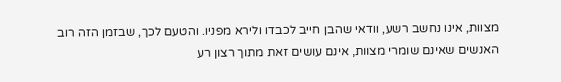מצוות, אינו נחשב רשע, וודאי שהבן חייב לכבדו ולירא מפניו. והטעם לכך, שבזמן הזה רוב האנשים שאינם שומרי מצוות, אינם עושים זאת מתוך רצון רע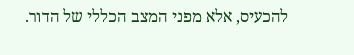להכעיס, אלא מפני המצב הכללי של הדור.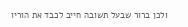ולכן ברור שבעל תשובה חייב לכבד את הוריו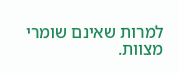למרות שאינם שומרי מצוות.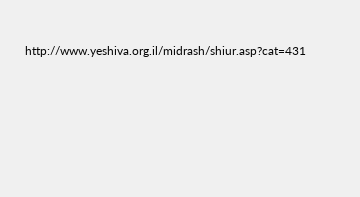http://www.yeshiva.org.il/midrash/shiur.asp?cat=431